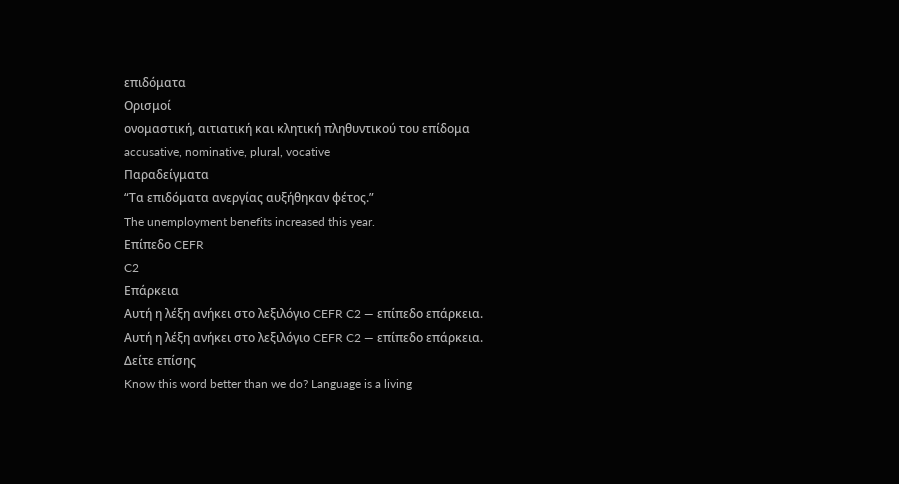επιδόματα
Ορισμοί
ονομαστική, αιτιατική και κλητική πληθυντικού του επίδομα
accusative, nominative, plural, vocative
Παραδείγματα
“Τα επιδόματα ανεργίας αυξήθηκαν φέτος.”
The unemployment benefits increased this year.
Επίπεδο CEFR
C2
Επάρκεια
Αυτή η λέξη ανήκει στο λεξιλόγιο CEFR C2 — επίπεδο επάρκεια.
Αυτή η λέξη ανήκει στο λεξιλόγιο CEFR C2 — επίπεδο επάρκεια.
Δείτε επίσης
Know this word better than we do? Language is a living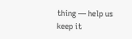thing — help us keep it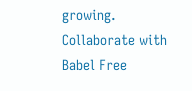growing. Collaborate with Babel Free